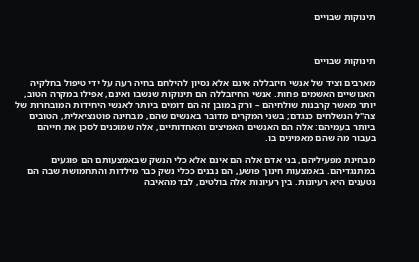תינוקות שבויים



תינוקות שבויים

מארבים וציד של אנשי חיזבללה אינם אלא נסיון להילחם בחיה רעה על ידי טיפול בחלקיה האנושיים האשמים פחות. אנשי החיזבללה הם תינוקות שנשבו ואינם, אפילו במקרה הטוב, יותר מאשר קרבנות שולחיהם – ורק במובן זה הם דומים ביותר לאנשי היחידות המובחרות של צה"ל הנשלחים כנגדם; בשני המקרים מדובר באנשים שהם, מבחינה פוטנציאלית, הטובים ביותר בעמיהם: אלה הם האנשים האמיצים והאחדותיים, אלה שמוכנים לסכן את חייהם בעבור מה שהם מאמינים בו.

מבחינת מפעיליהם, בני אדם אלה הם אינם אלא כלי הנשק שבאמצעותם הם פוגעים במתנגדיהם. באמצעות חינוך פושע, הם נבנים ככלי נשק כבר מילדות והתחמושת שבה הם נטענים היא רעיונות. בין רעיונות אלה בולטים, לבד מהאיבה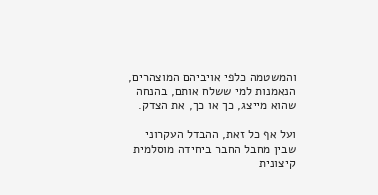והמשטמה כלפי אויביהם המוצהרים, הנאמנות למי ששלח אותם, בהנחה שהוא מייצג, כך או כך, את הצדק.

ועל אף כל זאת, ההבדל העקרוני שבין מחבל החבר ביחידה מוסלמית קיצונית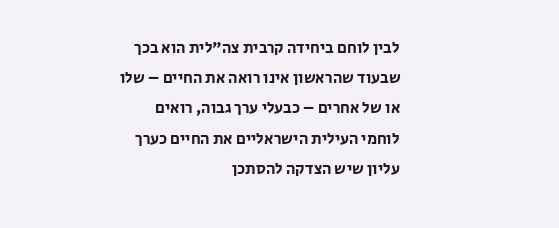לבין לוחם ביחידה קרבית צה"לית הוא בכך שבעוד שהראשון אינו רואה את החיים – שלו או של אחרים – כבעלי ערך גבוה, רואים לוחמי העילית הישראליים את החיים כערך עליון שיש הצדקה להסתכן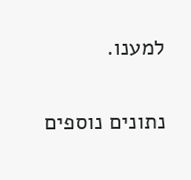למענו.

נתונים נוספים